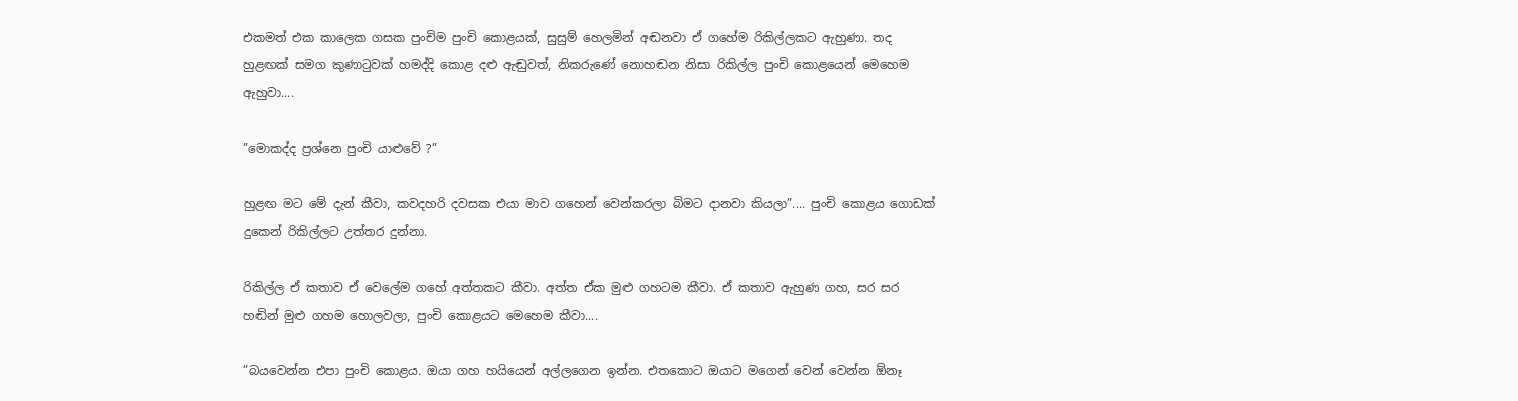එකමත් එක කාලෙක ගසක පුංචිම පුංචි කොළයක්, සුසුම් හෙලමින් අඬනවා ඒ ගහේම රිකිල්ලකට ඇහුණා. තද හුළඟක් සමග කුණාටුවක් හමද්දි කොළ දළු ඇඬුවත්, නිකරුණේ නොහඬන නිසා රිකිල්ල පුංචි කොළයෙන් මෙහෙම ඇහුවා....

”මොකද්ද ප්‍රශ්නෙ පුංචි යාළුවේ ?”

හුළඟ මට මේ දැන් කීවා, කවදහරි දවසක එයා මාව ගහෙන් වෙන්කරලා බිමට දානවා කියලා”.... පුංචි කොළය ගොඩක් දුකෙන් රිකිල්ලට උත්තර දුන්නා.

රිකිල්ල ඒ කතාව ඒ වෙලේම ගහේ අත්තකට කීවා. අත්ත ඒක මුළු ගහටම කීවා. ඒ කතාව ඇහුණ ගහ, සර සර හඬින් මුළු ගහම හොලවලා, පුංචි කොළයට මෙහෙම කීවා....

”බයවෙන්න එපා පුංචි කොළය. ඔයා ගහ හයියෙන් අල්ලගෙන ඉන්න. එතකොට ඔයාට මගෙන් වෙන් වෙන්න ඕනෑ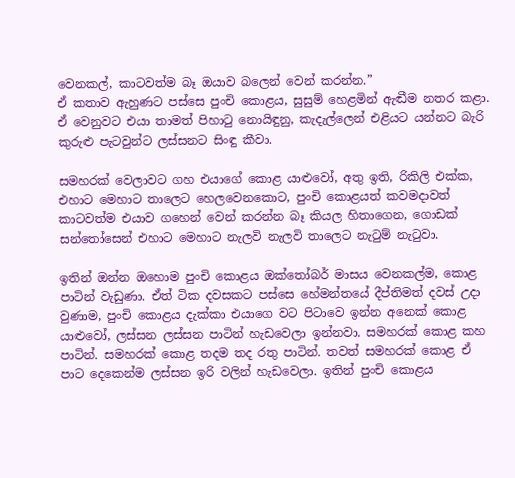වෙනකල්, කාටවත්ම බෑ ඔයාව බලෙන් වෙන් කරන්න.”
ඒ කතාව ඇහුණට පස්සෙ පුංචි කොළය, සුසුම් හෙළමින් ඇඬීම නතර කළා. ඒ වෙනුවට එයා තාමත් පිහාටු නොයිඳුනු, කැදැල්ලෙන් එළියට යන්නට බැරි කුරුළු පැටවුන්ට ලස්සනට සිංඳු කීවා.

සමහරක් වෙලාවට ගහ එයාගේ කොළ යාළුවෝ, අතු ඉති, රිකිලි එක්ක, එහාට මෙහාට තාලෙට හෙලවෙනකොට, පුංචි කොළයත් කවමදාවත් කාටවත්ම එයාව ගහෙන් වෙන් කරන්න බෑ කියල හිතාගෙන, ගොඩක් සන්තෝසෙන් එහාට මෙහාට නැලවි නැලවි තාලෙට නැටුම් නැටුවා.

ඉතින් ඔන්න ඔහොම පුංචි කොළය ඔක්තෝබර් මාසය වෙනකල්ම, කොළ පාටින් වැඩුණා. ඒත් ටික දවසකට පස්සෙ හේමන්තයේ දීප්තිමත් දවස් උදා වුණාම, පුංචි කොළය දැක්කා එයාගෙ වට පිටාවෙ ඉන්න අනෙක් කොළ යාළුවෝ, ලස්සන ලස්සන පාටින් හැඩවෙලා ඉන්නවා. සමහරක් කොළ කහ පාටින්. සමහරක් කොළ තදම තද රතු පාටින්. තවත් සමහරක් කොළ ඒ පාට දෙකෙන්ම ලස්සන ඉරි වලින් හැඩවෙලා. ඉතින් පුංචි කොළය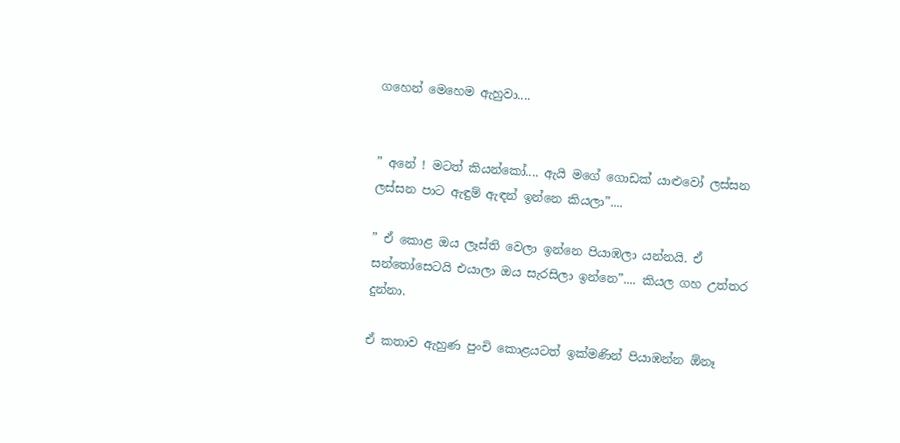ගහෙන් මෙහෙම ඇහුවා....


” අනේ ! මටත් කියන්කෝ.... ඇයි මගේ ගොඩක් යාළුවෝ ලස්සන ලස්සන පාට ඇඳුම් ඇඳන් ඉන්නෙ කියලා”....

” ඒ කොළ ඔය ලෑස්ති වෙලා ඉන්නෙ පියාඹලා යන්නයි. ඒ සන්තෝසෙටයි එයාලා ඔය සැරසිලා ඉන්නෙ”.... කියල ගහ උත්තර දුන්නා.

ඒ කතාව ඇහුණ පුංචි කොළයටත් ඉක්මණින් පියාඹන්න ඕනෑ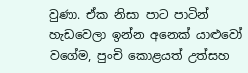වුණා. ඒක නිසා පාට පාටින් හැඩවෙලා ඉන්න අනෙක් යාළුවෝ වගේම, පුංචි කොළයත් උත්සහ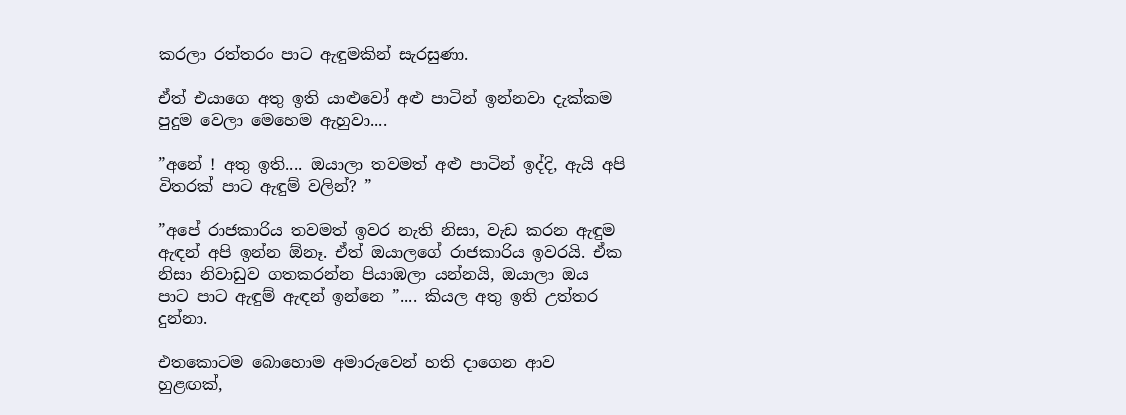කරලා රත්තරං පාට ඇඳුමකින් සැරසුණා.

ඒත් එයාගෙ අතු ඉති යාළුවෝ අළු පාටින් ඉන්නවා දැක්කම පුදුම වෙලා මෙහෙම ඇහුවා....

”අනේ ! අතු ඉති.... ඔයාලා තවමත් අළු පාටින් ඉද්දි, ඇයි අපි විතරක් පාට ඇඳුම් වලින්? ”

”අපේ රාජකාරිය තවමත් ඉවර නැති නිසා, වැඩ කරන ඇඳුම ඇඳන් අපි ඉන්න ඕනෑ. ඒත් ඔයාලගේ රාජකාරිය ඉවරයි. ඒක නිසා නිවාඩුව ගතකරන්න පියාඹලා යන්නයි, ඔයාලා ඔය පාට පාට ඇඳුම් ඇඳන් ඉන්නෙ ”.... කියල අතු ඉති උත්තර දුන්නා.

එතකොටම බොහොම අමාරුවෙන් හති දාගෙන ආව හුළඟක්,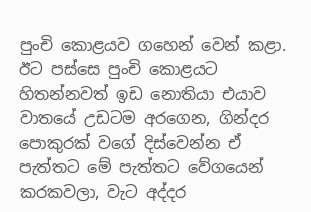පුංචි කොළයව ගහෙන් වෙන් කළා. ඊට පස්සෙ පුංචි කොළයට හිතන්නවත් ඉඩ නොතියා එයාව වාතයේ උඩටම අරගෙන, ගින්දර පොකුරක් වගේ දිස්වෙන්න ඒ පැත්තට මේ පැත්තට වේගයෙන් කරකවලා, වැට අද්දර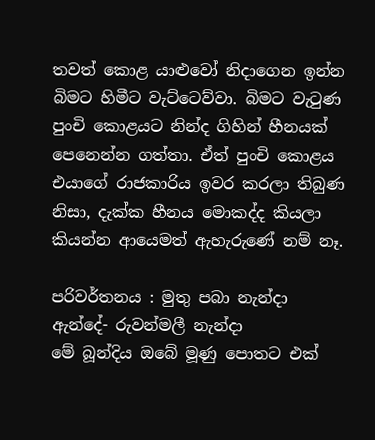තවත් කොළ යාළුවෝ නිදාගෙන ඉන්න බිමට හිමීට වැට්ටෙව්වා. බිමට වැටුණ පුංචි කොළයට නින්ද ගිහින් හීනයක් පෙනෙන්න ගත්තා. ඒත් පුංචි කොළය එයාගේ රාජකාරිය ඉවර කරලා තිබුණ නිසා, දැක්ක හීනය මොකද්ද කියලා කියන්න ආයෙමත් ඇහැරුණේ නම් නෑ.

පරිවර්තනය : මුතු පබා නැන්දා
ඇන්දේ- රුවන්මලී නැන්දා
මේ බූන්දිය ඔබේ මූණු පොතට එක්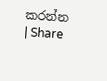කරන්න | Share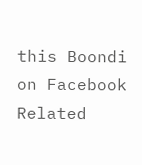this Boondi on Facebook
Related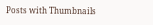Posts with Thumbnails